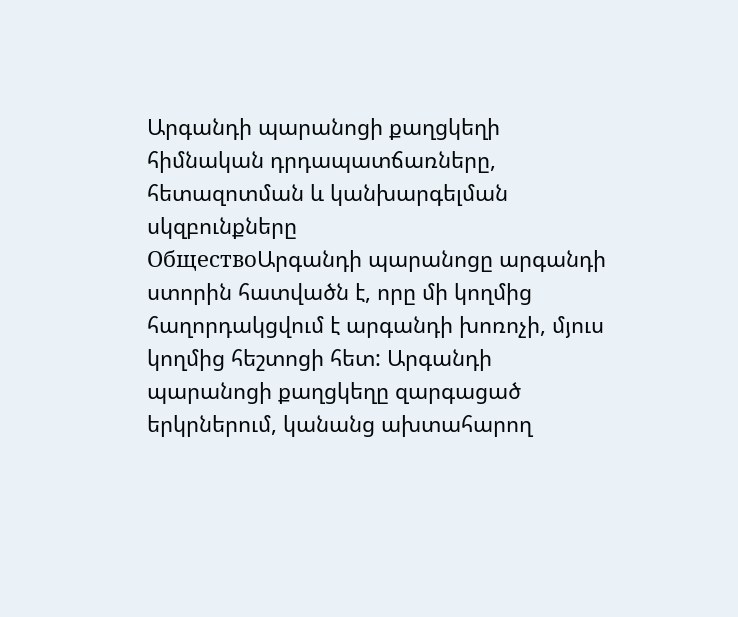Արգանդի պարանոցի քաղցկեղի հիմնական դրդապատճառները, հետազոտման և կանխարգելման սկզբունքները
ОбществоԱրգանդի պարանոցը արգանդի ստորին հատվածն է, որը մի կողմից հաղորդակցվում է արգանդի խոռոչի, մյուս կողմից հեշտոցի հետ: Արգանդի պարանոցի քաղցկեղը զարգացած երկրներում, կանանց ախտահարող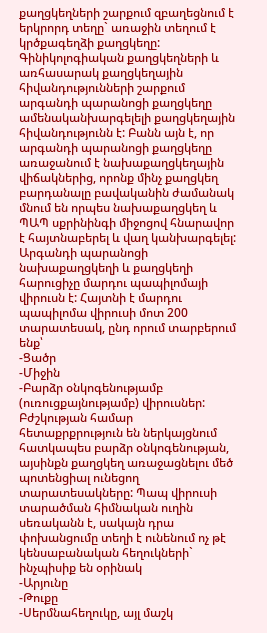քաղցկեղների շարքում զբաղեցնում է երկրորդ տեղը` առաջին տեղում է կրծքագեղձի քաղցկեղը: Գինիկոլոգիական քաղցկեղների և առհասարակ քաղցկեղային հիվանդությունների շարքում արգանդի պարանոցի քաղցկեղը ամենականխարգելելի քաղցկեղային հիվանդությունն է: Բանն այն է, որ արգանդի պարանոցի քաղցկեղը առաջանում է նախաքաղցկեղային վիճակներից, որոնք մինչ քաղցկեղ բարդանալը բավականին ժամանակ մնում են որպես նախաքաղցկեղ և ՊԱՊ սքրինինգի միջոցով հնարավոր է հայտնաբերել և վաղ կանխարգելել: Արգանդի պարանոցի նախաքաղցկեղի և քաղցկեղի հարուցիչը մարդու պապիլոմայի վիրուսն է: Հայտնի է մարդու պապիլոմա վիրուսի մոտ 200 տարատեսակ, ընդ որում տարբերում ենք՝
-Ցածր
-Միջին
-Բարձր օնկոգենությամբ (ուռուցքայնությամբ) վիրուսներ:
Բժշկության համար հետաքրքրություն են ներկայցնում հատկապես բարձր օնկոգենության, այսինքն քաղցկեղ առաջացնելու մեծ պոտենցիալ ունեցող տարատեսակները: Պապ վիրուսի տարածման հիմնական ուղին սեռականն է, սակայն դրա փոխանցումը տեղի է ունենում ոչ թէ կենսաբանական հեղուկների` ինչպիսիք են օրինակ
-Արյունը
-Թուքը
-Սերմնահեղուկը, այլ մաշկ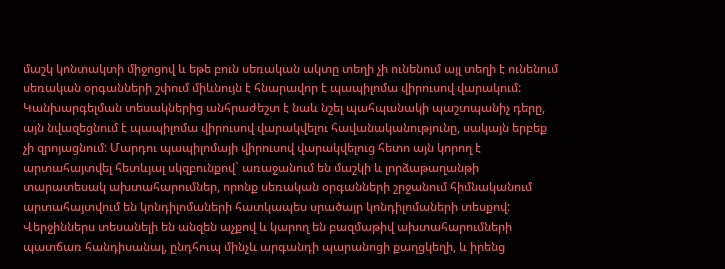մաշկ կոնտակտի միջոցով և եթե բուն սեռական ակտը տեղի չի ունենում այլ տեղի է ունենում սեռական օրգանների շփում միևնույն է հնարավոր է պապիլոմա վիրուսով վարակում:
Կանխարգելման տեսակներից անհրաժեշտ է նաև նշել պահպանակի պաշտպանիչ դերը, այն նվազեցնում է պապիլոմա վիրուսով վարակվելու հավանականությունը, սակայն երբեք չի զրոյացնում: Մարդու պապիլոմայի վիրուսով վարակվելուց հետո այն կորող է արտահայտվել հետևյալ սկզբունքով` առաջանում են մաշկի և լորձաթաղանթի տարատեսակ ախտահարումներ, որոնք սեռական օրգանների շրջանում հիմնականում արտահայտվում են կոնդիլոմաների հատկապես սրածայր կոնդիլոմաների տեսքով: Վերջիններս տեսանելի են անզեն աչքով և կարող են բազմաթիվ ախտահարումների պատճառ հանդիսանալ, ընդհուպ մինչև արգանդի պարանոցի քաղցկեղի, և իրենց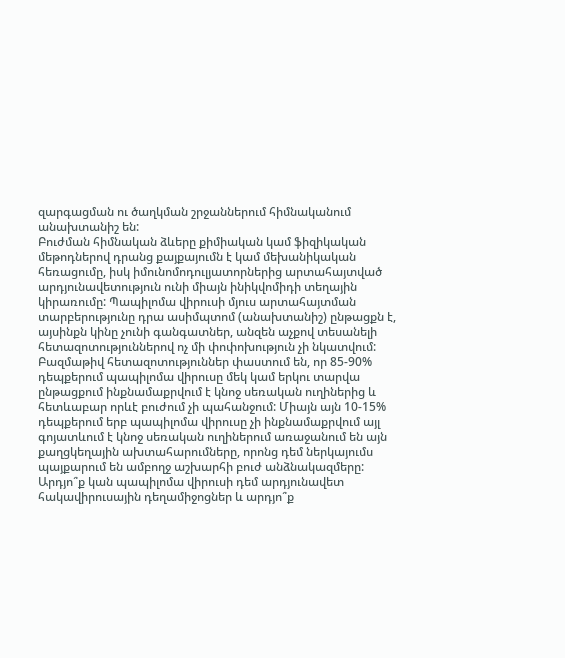զարգացման ու ծաղկման շրջաններում հիմնականում անախտանիշ են:
Բուժման հիմնական ձևերը քիմիական կամ ֆիզիկական մեթոդներով դրանց քայքայումն է կամ մեխանիկական հեռացումը, իսկ իմունոմոդուլյատորներից արտահայտված արդյունավետություն ունի միայն ինիկվոմիդի տեղային կիրառումը: Պապիլոմա վիրուսի մյուս արտահայտման տարբերությունը դրա ասիմպտոմ (անախտանիշ) ընթացքն է, այսինքն կինը չունի գանգատներ, անզեն աչքով տեսանելի հետազոտություններով ոչ մի փոփոխություն չի նկատվում: Բազմաթիվ հետազոտություններ փաստում են, որ 85-90% դեպքերում պապիլոմա վիրուսը մեկ կամ երկու տարվա ընթացքում ինքնամաքրվում է կնոջ սեռական ուղիներից և հետևաբար որևէ բուժում չի պահանջում: Միայն այն 10-15% դեպքերում երբ պապիլոմա վիրուսը չի ինքնամաքրվում այլ գոյատևում է կնոջ սեռական ուղիներում առաջանում են այն քաղցկեղային ախտահարումները, որոնց դեմ ներկայումս պայքարում են ամբողջ աշխարհի բուժ անձնակազմերը:
Արդյո՞ք կան պապիլոմա վիրուսի դեմ արդյունավետ հակավիրուսային դեղամիջոցներ և արդյո՞ք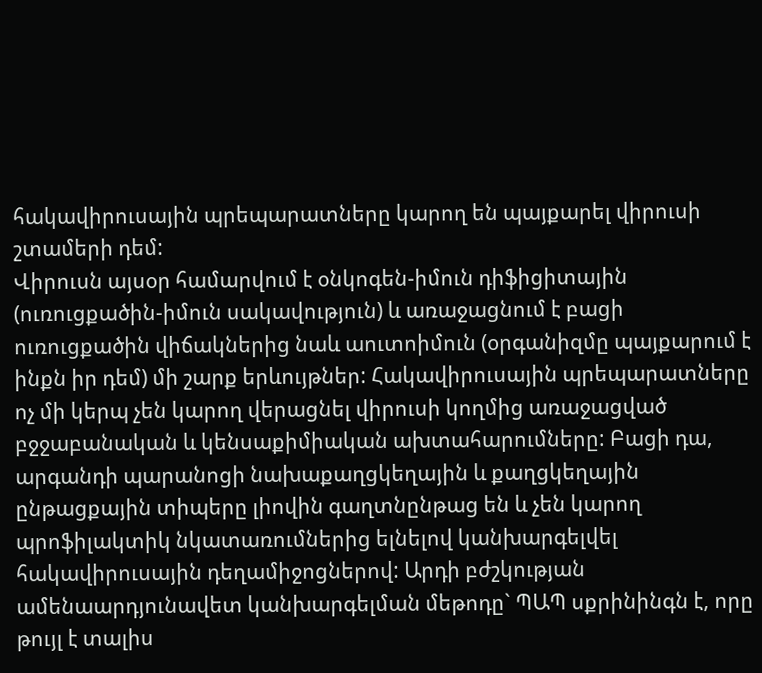հակավիրուսային պրեպարատները կարող են պայքարել վիրուսի շտամերի դեմ:
Վիրուսն այսօր համարվում է օնկոգեն-իմուն դիֆիցիտային (ուռուցքածին-իմուն սակավություն) և առաջացնում է բացի ուռուցքածին վիճակներից նաև աուտոիմուն (օրգանիզմը պայքարում է ինքն իր դեմ) մի շարք երևույթներ: Հակավիրուսային պրեպարատները ոչ մի կերպ չեն կարող վերացնել վիրուսի կողմից առաջացված բջջաբանական և կենսաքիմիական ախտահարումները: Բացի դա, արգանդի պարանոցի նախաքաղցկեղային և քաղցկեղային ընթացքային տիպերը լիովին գաղտնընթաց են և չեն կարող պրոֆիլակտիկ նկատառումներից ելնելով կանխարգելվել հակավիրուսային դեղամիջոցներով: Արդի բժշկության ամենաարդյունավետ կանխարգելման մեթոդը` ՊԱՊ սքրինինգն է, որը թույլ է տալիս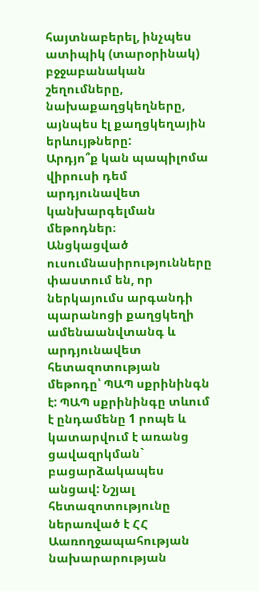հայտնաբերել, ինչպես ատիպիկ (տարօրինակ) բջջաբանական շեղումները, նախաքաղցկեղները, այնպես էլ քաղցկեղային երևույթները:
Արդյո՞ք կան պապիլոմա վիրուսի դեմ արդյունավետ կանխարգելման մեթոդներ։
Անցկացված ուսումնասիրությունները փաստում են, որ ներկայումս արգանդի պարանոցի քաղցկեղի ամենաանվտանգ և արդյունավետ հետազոտության մեթոդը՝ ՊԱՊ սքրինինգն է: ՊԱՊ սքրինինգը տևում է ընդամենը 1 րոպե և կատարվում է առանց ցավազրկման` բացարձակապես անցավ: Նշյալ հետազոտությունը ներառված է ՀՀ Աառողջապահության նախարարության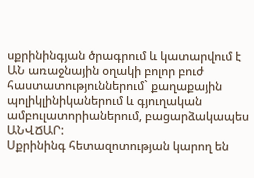սքրինինգյան ծրագրում և կատարվում է ԱՆ առաջնային օղակի բոլոր բուժ հաստատություններում` քաղաքային պոլիկլինիկաներում և գյուղական ամբուլատորիաներում, բացարձակապես ԱՆՎՃԱՐ:
Սքրինինգ հետազոտության կարող են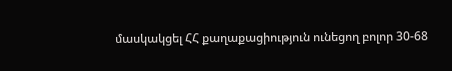մասկակցել ՀՀ քաղաքացիություն ունեցող բոլոր 30-68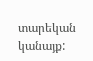տարեկան կանայք: